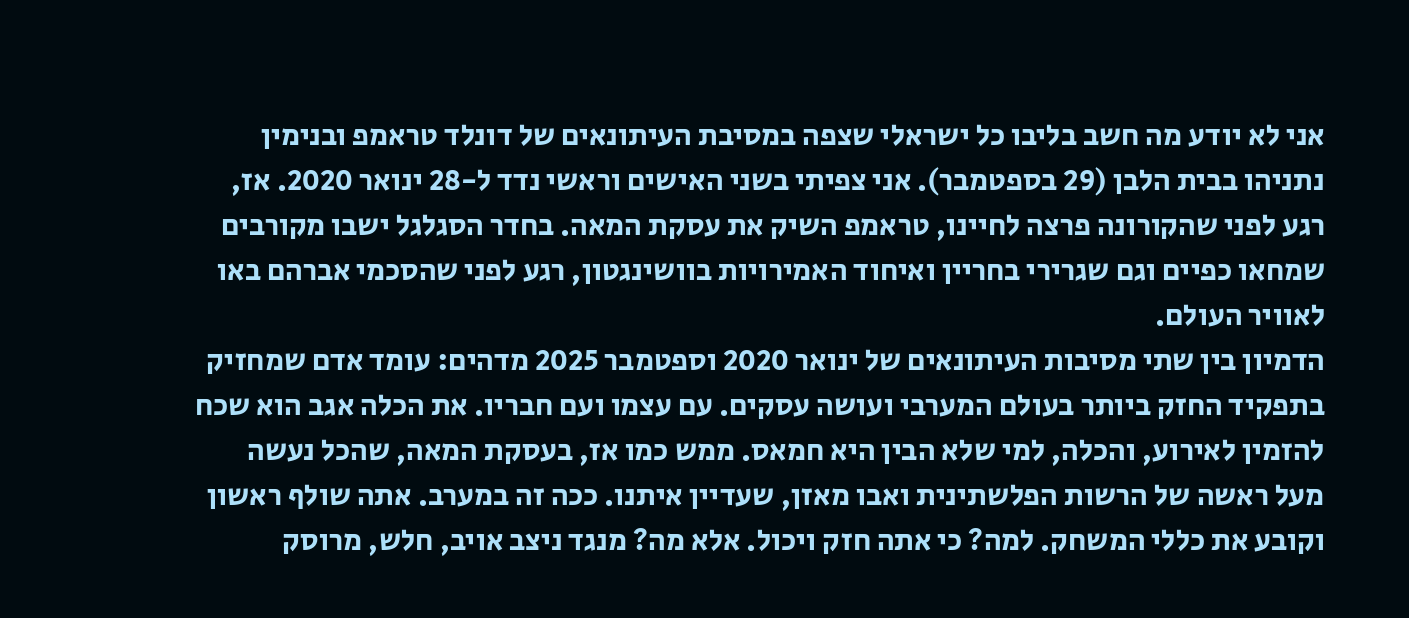אני לא יודע מה חשב בליבו כל ישראלי שצפה במסיבת העיתונאים של דונלד טראמפ ובנימין נתניהו בבית הלבן (29 בספטמבר). אני צפיתי בשני האישים וראשי נדד ל-28 ינואר 2020. אז, רגע לפני שהקורונה פרצה לחיינו, טראמפ השיק את עסקת המאה. בחדר הסגלגל ישבו מקורבים שמחאו כפיים וגם שגרירי בחריין ואיחוד האמירויות בוושינגטון, רגע לפני שהסכמי אברהם באו לאוויר העולם.
הדמיון בין שתי מסיבות העיתונאים של ינואר 2020 וספטמבר 2025 מדהים: עומד אדם שמחזיק בתפקיד החזק ביותר בעולם המערבי ועושה עסקים. עם עצמו ועם חבריו. את הכלה אגב הוא שכח להזמין לאירוע, והכלה, למי שלא הבין היא חמאס. ממש כמו אז, בעסקת המאה, שהכל נעשה מעל ראשה של הרשות הפלשתינית ואבו מאזן, שעדיין איתנו. ככה זה במערב. אתה שולף ראשון וקובע את כללי המשחק. למה? כי אתה חזק ויכול. אלא מה? מנגד ניצב אויב, חלש, מרוסק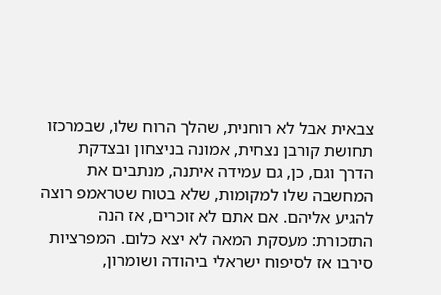צבאית אבל לא רוחנית, שהלך הרוח שלו, שבמרכזו תחושת קורבן נצחית, אמונה בניצחון ובצדקת הדרך וגם, כן, גם עמידה איתנה, מנתבים את המחשבה שלו למקומות, שלא בטוח שטראמפ רוצה להגיע אליהם. אם אתם לא זוכרים, אז הנה התזכורת: מעסקת המאה לא יצא כלום. המפרציות סירבו אז לסיפוח ישראלי ביהודה ושומרון,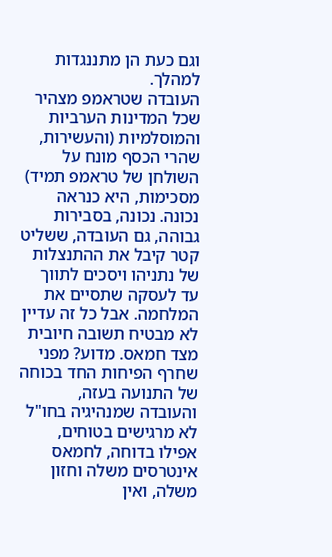וגם כעת הן מתננגדות למהלך.
העובדה שטראמפ מצהיר שכל המדינות הערביות והמוסלמיות (והעשירות, שהרי הכסף מונח על השולחן של טראמפ תמיד) מסכימות, היא כנראה נכונה. נכונה, בסבירות גבוהה, גם העובדה, ששליט קטר קיבל את ההתנצלות של נתניהו ויסכים לתווך עד לעסקה שתסיים את המלחמה. אבל כל זה עדיין לא מבטיח תשובה חיובית מצד חמאס. מדוע? מפני שחרף הפיחות החד בכוחה של התנועה בעזה, והעובדה שמנהיגיה בחו"ל לא מרגישים בטוחים, אפילו בדוחה, לחמאס אינטרסים משלה וחזון משלה, ואין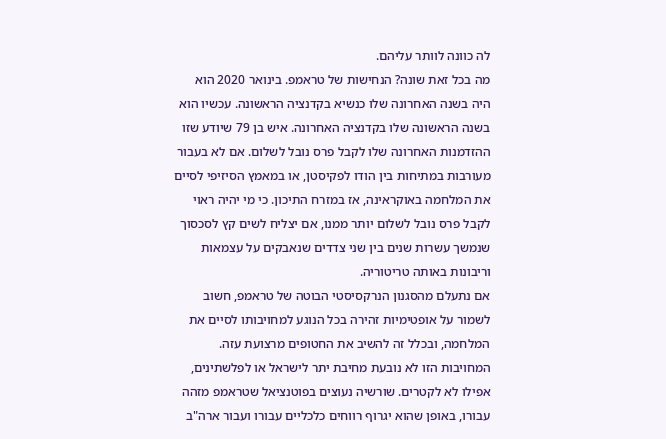לה כוונה לוותר עליהם.
מה בכל זאת שונה? הנחישות של טראמפ. בינואר 2020 הוא היה בשנה האחרונה שלו כנשיא בקדנציה הראשונה. עכשיו הוא בשנה הראשונה שלו בקדנציה האחרונה. איש בן 79 שיודע שזו ההזדמנות האחרונה שלו לקבל פרס נובל לשלום. אם לא בעבור מעורבות במתיחות בין הודו לפקיסטן, או במאמץ הסיזיפי לסיים את המלחמה באוקראינה, אז במזרח התיכון. כי מי יהיה ראוי לקבל פרס נובל לשלום יותר ממנו, אם יצליח לשים קץ לסכסוך שנמשך עשרות שנים בין שני צדדים שנאבקים על עצמאות וריבונות באותה טריטוריה.
אם נתעלם מהסגנון הנרקסיסטי הבוטה של טראמפ, חשוב לשמור על אופטימיות זהירה בכל הנוגע למחויבותו לסיים את המלחמה, ובכלל זה להשיב את החטופים מרצועת עזה. המחויבות הזו לא נובעת מחיבת יתר לישראל או לפלשתינים, אפילו לא לקטרים. שורשיה נעוצים בפוטנציאל שטראמפ מזהה עבורו, באופן שהוא יגרוף רווחים כלכליים עבורו ועבור ארה"ב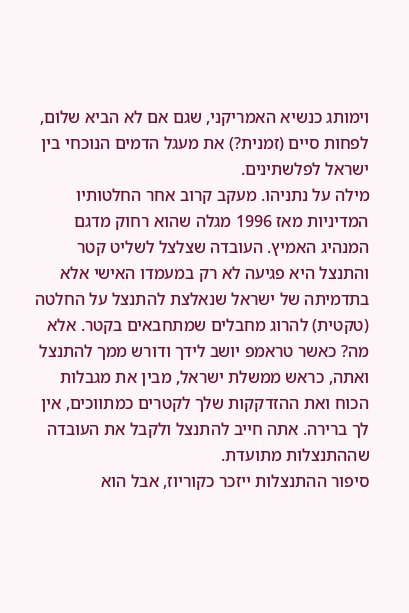וימותג כנשיא האמריקני, שגם אם לא הביא שלום, לפחות סיים (זמנית?) את מעגל הדמים הנוכחי בין ישראל לפלשתינים.
מילה על נתניהו. מעקב קרוב אחר החלטותיו המדיניות מאז 1996 מגלה שהוא רחוק מדגם המנהיג האמיץ. העובדה שצלצל לשליט קטר והתנצל היא פגיעה לא רק במעמדו האישי אלא בתדמיתה של ישראל שנאלצת להתנצל על החלטה (טקטית) להרוג מחבלים שמתחבאים בקטר. אלא מה? כאשר טראמפ יושב לידך ודורש ממך להתנצל ואתה, כראש ממשלת ישראל, מבין את מגבלות הכוח ואת ההזדקקות שלך לקטרים כמתווכים, אין לך ברירה. אתה חייב להתנצל ולקבל את העובדה שההתנצלות מתועדת.
סיפור ההתנצלות ייזכר כקוריוז, אבל הוא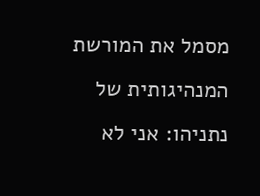מסמל את המורשת המנהיגותית של נתניהו: אני לא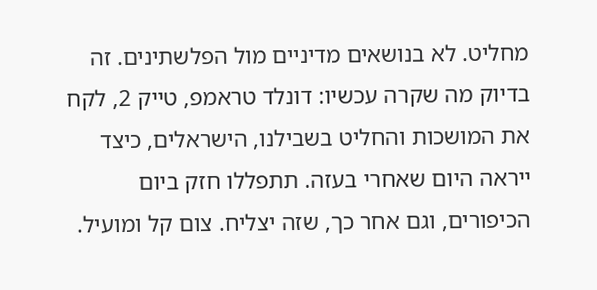מחליט. לא בנושאים מדיניים מול הפלשתינים. זה בדיוק מה שקרה עכשיו: דונלד טראמפ, טייק 2, לקח את המושכות והחליט בשבילנו, הישראלים, כיצד ייראה היום שאחרי בעזה. תתפללו חזק ביום הכיפורים, וגם אחר כך, שזה יצליח. צום קל ומועיל.